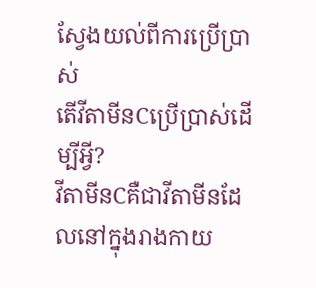ស្វែងយល់ពីការប្រើប្រាស់
តើវីតាមីនCប្រើប្រាស់ដើម្បីអ្វី?
វីតាមីនCគឺជាវីតាមីនដែលនៅក្នុងរាងកាយ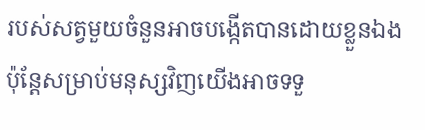របស់សត្វមួយចំនួនអាចបង្កើតបានដោយខ្លួនឯង ប៉ុន្ដែសម្រាប់មនុស្សវិញយើងអាចទទួ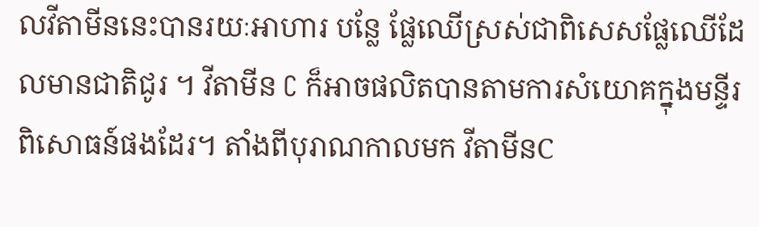លវីតាមីននេះបានរយៈអាហារ បន្លែ ផ្លែឈើស្រស់ជាពិសេសផ្លែឈើដែលមានជាតិជូរ ។ វីតាមីន C ក៏អាចផលិតបានតាមការសំយោគក្នុងមន្ទីរពិសោធន៍ផងដែរ។ តាំងពីបុរាណកាលមក វីតាមីនC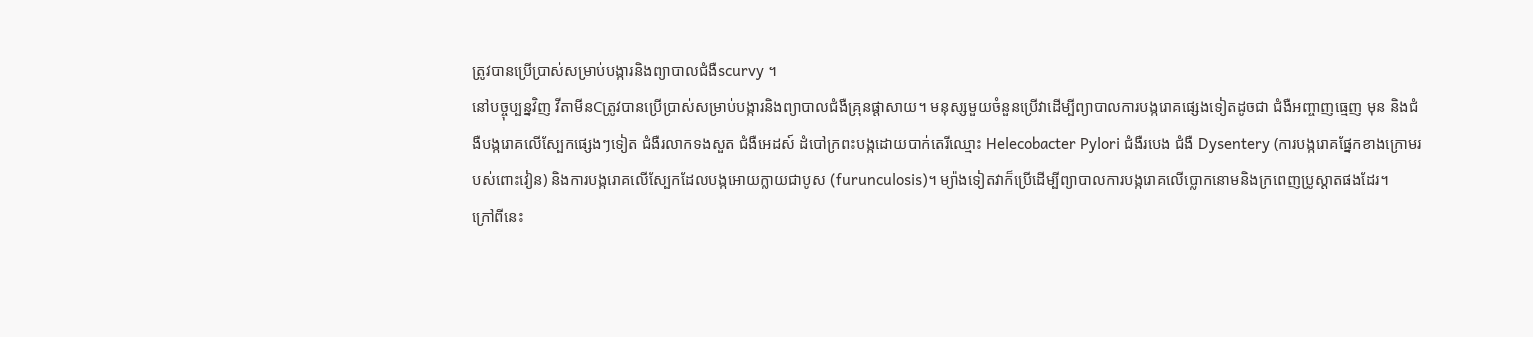ត្រូវបានប្រើប្រាស់សម្រាប់បង្ការនិងព្យាបាលជំងឺscurvy ។
នៅបច្ចុប្បន្នវិញ វីតាមីនCត្រូវបានប្រើប្រាស់សម្រាប់បង្ការនិងព្យាបាលជំងឺគ្រុនផ្ដាសាយ។ មនុស្សមួយចំនួនប្រើវាដើម្បីព្យាបាលការបង្ករោគផ្សេងទៀតដូចជា ជំងឺអញ្ចាញធ្មេញ មុន និងជំងឺបង្ករោគលើស្បែកផ្សេងៗទៀត ជំងឺរលាកទងសួត ជំងឺអេដស៍ ដំបៅក្រពះបង្កដោយបាក់តេរីឈ្មោះ Helecobacter Pylori ជំងឺរបេង ជំងឺ Dysentery (ការបង្ករោគផ្នែកខាងក្រោមរបស់ពោះវៀន) និងការបង្ករោគលើស្បែកដែលបង្កអោយក្លាយជាបូស (furunculosis)។ ម្យ៉ាងទៀតវាក៏ប្រើដើម្បីព្យាបាលការបង្ករោគលើប្លោកនោមនិងក្រពេញប្រូស្តាតផងដែរ។
ក្រៅពីនេះ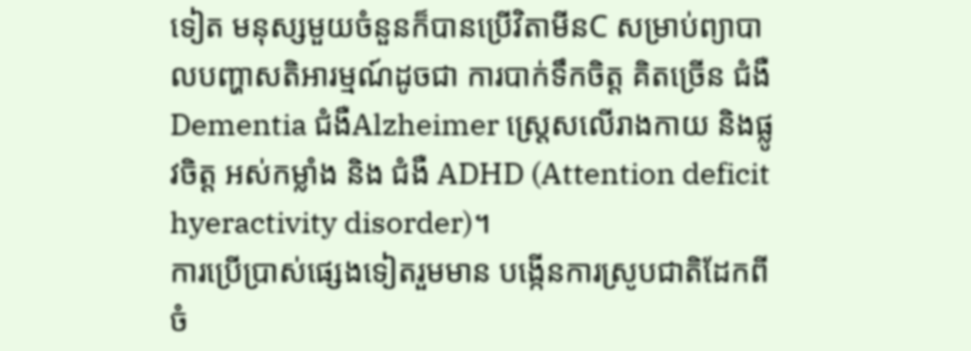ទៀត មនុស្សមួយចំនួនក៏បានប្រើវិតាមីនC សម្រាប់ព្យាបាលបញ្ហាសតិអារម្មណ៍ដូចជា ការបាក់ទឹកចិត្ត គិតច្រើន ជំងឺ Dementia ជំងឺAlzheimer ស្រ្តេសលើរាងកាយ និងផ្លូវចិត្ត អស់កម្លាំង និង ជំងឺ ADHD (Attention deficit hyeractivity disorder)។
ការប្រើប្រាស់ផ្សេងទៀតរួមមាន បង្កើនការស្រូបជាតិដែកពីចំ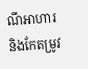ណីអាហារ និងកែតម្រូវ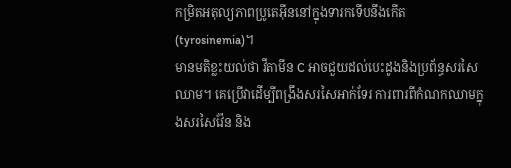កម្រិតអតុល្យភាពប្រូតេអ៊ីននៅក្នុងទារកទើបនឹងកើត (tyrosinemia)។
មានមតិខ្លះយល់ថា វីតាមីន C អាចជួយដល់បេះដូងនិងប្រព័ន្ធសរសៃឈាម។ គេប្រើវាដើម្បីពង្រឹងសរសៃអាក់ទែរ ការពារពីកំណកឈាមក្នុងសរសៃវ៉ែន និង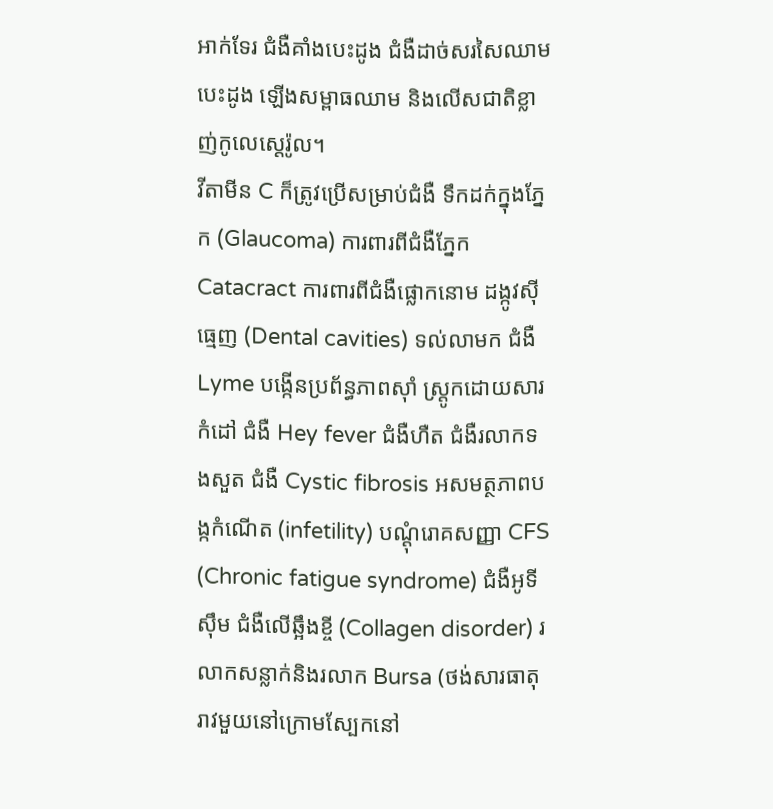អាក់ទែរ ជំងឺគាំងបេះដូង ជំងឺដាច់សរសៃឈាមបេះដូង ឡើងសម្ពាធឈាម និងលើសជាតិខ្លាញ់កូលេស្តេរ៉ូល។
វីតាមីន C ក៏ត្រូវប្រើសម្រាប់ជំងឺ ទឹកដក់ក្នុងភ្នែក (Glaucoma) ការពារពីជំងឺភ្នែក Catacract ការពារពីជំងឺផ្លោកនោម ដង្កូវស៊ីធ្មេញ (Dental cavities) ទល់លាមក ជំងឺ Lyme បង្កើនប្រព័ន្ធភាពស៊ាំ ស្រ្តូកដោយសារកំដៅ ជំងឺ Hey fever ជំងឺហឺត ជំងឺរលាកទងសួត ជំងឺ Cystic fibrosis អសមត្ថភាពបង្កកំណើត (infetility) បណ្ដុំរោគសញ្ញា CFS (Chronic fatigue syndrome) ជំងឺអូទីស៊ឹម ជំងឺលើឆ្អឹងខ្ចី (Collagen disorder) រលាកសន្លាក់និងរលាក Bursa (ថង់សារធាតុរាវមួយនៅក្រោមស្បែកនៅ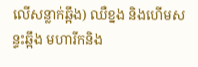លើសន្លាក់ឆ្អឹង) ឈឺខ្នង និងហើមសន្ទះឆ្អឹង មហារីកនិង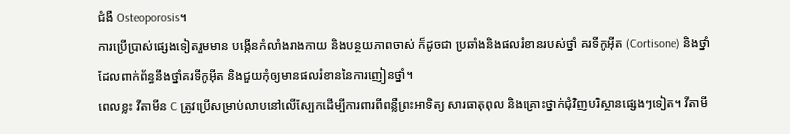ជំងឺ Osteoporosis។
ការប្រើប្រាស់ផ្សេងទៀតរួមមាន បង្កើនកំលាំងរាងកាយ និងបន្ថយភាពចាស់ ក៏ដូចជា ប្រឆាំងនិងផលរំខានរបស់ថ្នាំ គរទីកូអ៊ីត (Cortisone) និងថ្នាំដែលពាក់ព័ន្ធនឹងថ្នាំគរទីកូអ៊ីត និងជួយកុំឲ្យមានផលរំខាននៃការញៀនថ្នាំ។
ពេលខ្លះ វីតាមីន C ត្រូវប្រើសម្រាប់លាបនៅលើស្បែកដើម្បីការពារពីពន្លឺព្រះអាទិត្យ សារធាតុពុល និងគ្រោះថ្នាក់ជុំវិញបរិស្ថានផ្សេងៗទៀត។ វីតាមី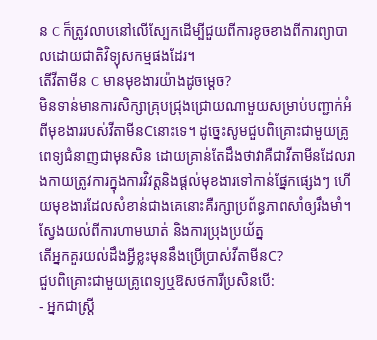ន C ក៏ត្រូវលាបនៅលើស្បែកដើម្បីជួយពីការខូចខាងពីការព្យាបាលដោយជាតិវិទ្យុសកម្មផងដែរ។
តើវីតាមីន C មានមុខងារយ៉ាងដូចម្ដេច?
មិនទាន់មានការសិក្សាគ្រុបជ្រុងជ្រោយណាមួយសម្រាប់បញ្ជាក់អំពីមុខងាររបស់វីតាមីនCនោះទេ។ ដូច្នេះសូមជួបពិគ្រោះជាមួយគ្រូពេទ្យជំនាញជាមុនសិន ដោយគ្រាន់តែដឹងថាវាគឺជាវីតាមីនដែលរាងកាយត្រូវការក្នុងការវិវត្តនិងផ្ដល់មុខងារទៅកាន់ផ្នែកផ្សេងៗ ហើយមុខងារដែលសំខាន់ជាងគេនោះគឺរក្សាប្រព័ន្ធភាពសាំឲ្យរឹងមាំ។
ស្វែងយល់ពីការហាមឃាត់ និងការប្រុងប្រយ័ត្ន
តើអ្នកគួរយល់ដឹងអ្វីខ្លះមុននឹងប្រើប្រាស់វីតាមីនC?
ជួបពិគ្រោះជាមួយគ្រូពេទ្យឬឱសថការីប្រសិនបើ:
- អ្នកជាស្រ្ដី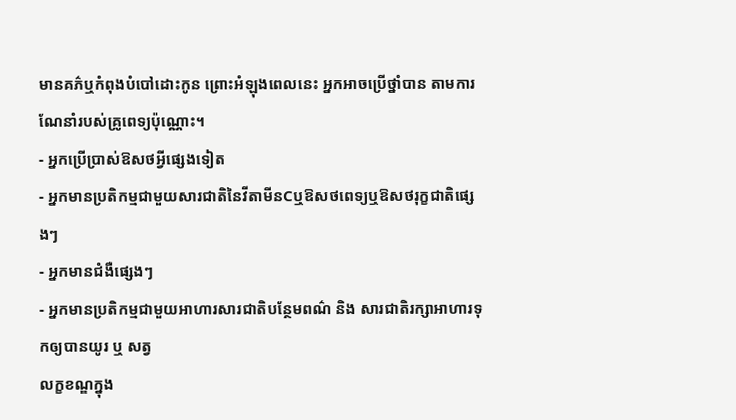មានគភ៌ឬកំពុងបំបៅដោះកូន ព្រោះអំឡុងពេលនេះ អ្នកអាចប្រើថ្នាំបាន តាមការណែនាំរបស់គ្រូពេទ្យប៉ុណ្ណោះ។
- អ្នកប្រើប្រាស់ឱសថអ្វីផ្សេងទៀត
- អ្នកមានប្រតិកម្មជាមួយសារជាតិនៃវីតាមីនCឬឱសថពេទ្យឬឱសថរុក្ខជាតិផ្សេងៗ
- អ្នកមានជំងឺផ្សេងៗ
- អ្នកមានប្រតិកម្មជាមួយអាហារសារជាតិបន្ថែមពណ៌ និង សារជាតិរក្សាអាហារទុកឲ្យបានយូរ ឬ សត្វ
លក្ខខណ្ឌក្នុង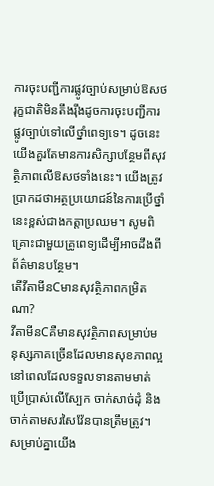ការចុះបញ្ជីការផ្លូវច្បាប់សម្រាប់ឱសថរុក្ខជាតិមិនតឹងរ៉ឹងដូចការចុះបញ្ជីការផ្លូវច្បាប់ទៅលើថ្នាំពេទ្យទេ។ ដូចនេះ យើងគួរតែមានការសិក្សាបន្ថែមពីសុវត្ថិភាពលើឱសថទាំងនេះ។ យើងត្រូវប្រាកដថាអត្ថប្រយោជន៍នៃការប្រើថ្នាំនេះខ្ពស់ជាងកត្តាប្រឈម។ សូមពិគ្រោះជាមួយគ្រូពេទ្យដើម្បីអាចដឹងពីព័ត៌មានបន្ថែម។
តើវីតាមីនCមានសុវត្ថិភាពកម្រិតណា?
វីតាមីនCគឺមានសុវត្ថិភាពសម្រាប់មនុស្សភាគច្រើនដែលមានសុខភាពល្អនៅពេលដែលទទួលទានតាមមាត់ ប្រើប្រាស់លើស្បែក ចាក់សាច់ដុំ និងចាក់តាមសរសៃវ៉ែនបានត្រឹមត្រូវ។
សម្រាប់គ្នាយើង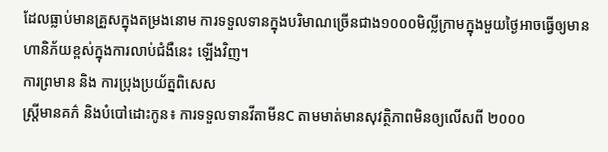ដែលធ្លាប់មានគ្រួសក្នុងតម្រងនោម ការទទួលទានក្នុងបរិមាណច្រើនជាង១០០០មិល្លីក្រាមក្នុងមួយថ្ងៃអាចធ្វើឲ្យមានហានិភ័យខ្ពស់ក្នុងការលាប់ជំងឺនេះ ឡើងវិញ។
ការព្រមាន និង ការប្រុងប្រយ័ត្នពិសេស
ស្ត្រីមានគភ៌ និងបំបៅដោះកូន៖ ការទទួលទានវីតាមីនC តាមមាត់មានសុវត្ថិភាពមិនឲ្យលើសពី ២០០០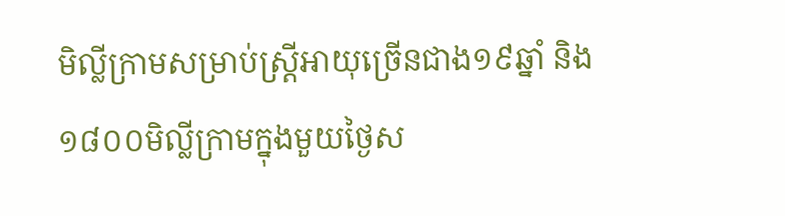មិល្លីក្រាមសម្រាប់ស្រ្ដីអាយុច្រើនជាង១៩ឆ្នាំ និង ១៨០០មិល្លីក្រាមក្នុងមួយថ្ងៃស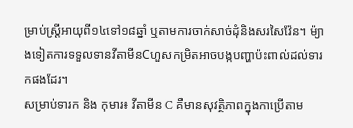ម្រាប់ស្រ្ដីអាយុពី១៤ទៅ១៨ឆ្នាំ ឬតាមការចាក់សាច់ដុំនិងសរសៃវ៉ែន។ ម៉្យាងទៀតការទទួលទានវីតាមីនCហួសកម្រិតអាចបង្កបញ្ហាប៉ះពាល់ដល់ទារកផងដែរ។
សម្រាប់ទារក និង កុមារ៖ វីតាមីន C គឺមានសុវត្ថិភាពក្នុងកាប្រើតាម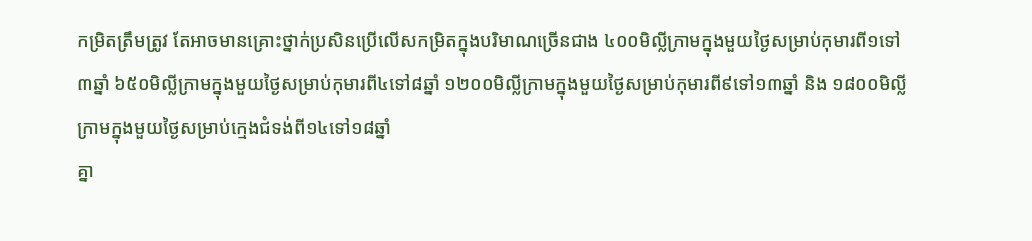កម្រិតត្រឹមត្រូវ តែអាចមានគ្រោះថ្នាក់ប្រសិនប្រើលើសកម្រិតក្នុងបរិមាណច្រើនជាង ៤០០មិល្លីក្រាមក្នុងមួយថ្ងៃសម្រាប់កុមារពី១ទៅ៣ឆ្នាំ ៦៥០មិល្លីក្រាមក្នុងមួយថ្ងៃសម្រាប់កុមារពី៤ទៅ៨ឆ្នាំ ១២០០មិល្លីក្រាមក្នុងមួយថ្ងៃសម្រាប់កុមារពី៩ទៅ១៣ឆ្នាំ និង ១៨០០មិល្លីក្រាមក្នុងមួយថ្ងៃសម្រាប់ក្មេងជំទង់ពី១៤ទៅ១៨ឆ្នាំ
គ្នា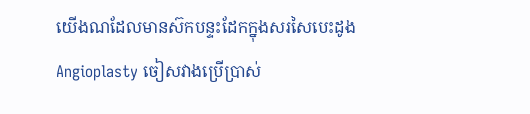យើងណដែលមានស៊កបន្ទះដែកក្នុងសរសៃបេះដូងAngioplasty ចៀសវាងប្រើប្រាស់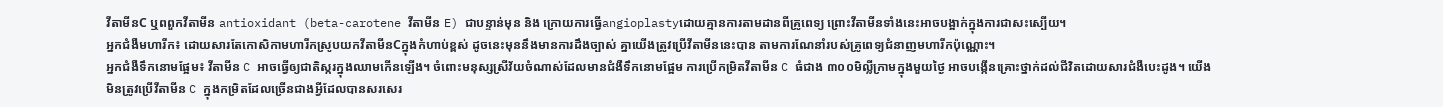វីតាមីនC ឬពពួកវីតាមីន antioxidant (beta-carotene វីតាមីន E) ជាបន្ទាន់មុន និង ក្រោយការធ្វើangioplastyដោយគ្មានការតាមដានពីគ្រូពេទ្យ ព្រោះវីតាមីនទាំងនេះអាចបង្អាក់ក្នុងការជាសះស្បើយ។
អ្នកជំងឺមហារីក៖ ដោយសារតែកោសិកាមហារីកស្រូបយកវីតាមីនCក្នុងកំហាប់ខ្ពស់ ដូចនេះមុននឹងមានការដឹងច្បាស់ គ្នាយើងត្រូវប្រើវីតាមីននេះបាន តាមការណែនាំរបស់គ្រូពេទ្យជំនាញមហារីកប៉ុណ្ណោះ។
អ្នកជំងឺទឹកនោមផ្អែម៖ វីតាមីន C អាចធ្វើឲ្យជាតិស្ករក្នុងឈាមកើនឡើង។ ចំពោះមនុស្សស្រីវ័យចំណាស់ដែលមានជំងឺទឹកនោមផ្អែម ការប្រើកម្រិតវីតាមីន C ធំជាង ៣០០មិល្លីក្រាមក្នុងមួយថ្ងៃ អាចបង្កើនគ្រោះថ្នាក់ដល់ជីវិតដោយសារជំងឺបេះដូង។ យើងមិនត្រូវប្រើវីតាមីន C ក្នុងកម្រិតដែលច្រើនជាងអ្វីដែលបានសរសេរ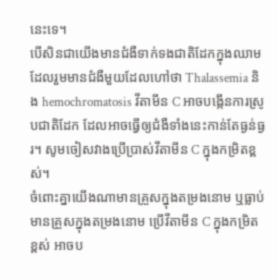នេះទេ។
បើសិនជាយើងមានជំងឺទាក់ទងជាតិដែកក្នុងឈាមដែលរួមមានជំងឺមួយដែលហៅថា Thalassemia និង hemochromatosis វីតាមីន C អាចបង្កើនការស្រូបជាតិដែក ដែលអាចធ្វើឲ្យជំងឺទាំងនេះកាន់តែធ្ងន់ធ្ងរ។ សូមចៀសវាងប្រើប្រាស់វីតាមីន C ក្នុងកម្រិតខ្ពស់។
ចំពោះគ្នាយើងណាមានគ្រួសក្នុងតម្រងនោម ឬធ្លាប់មានគ្រួសក្នុងតម្រងនោម ប្រើវីតាមីន C ក្នុងកម្រិតខ្ពស់ អាចប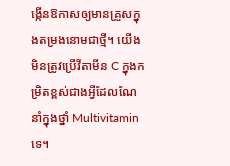ង្កើនឱកាសឲ្យមានគ្រួសក្នុងតម្រងនោមជាថ្មី។ យើងមិនត្រូវប្រើវីតាមីន C ក្នុងកម្រិតខ្ពស់ជាងអ្វីដែលណែនាំក្នុងថ្នាំ Multivitamin ទេ។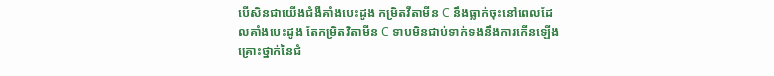បើសិនជាយើងជំងឺគាំងបេះដូង កម្រិតវីតាមីន C នឹងធ្លាក់ចុះនៅពេលដែលគាំងបេះដូង តែកម្រិតវិតាមីន C ទាបមិនជាប់ទាក់ទងនឹងការកើនឡើងគ្រោះថ្នាក់នៃជំ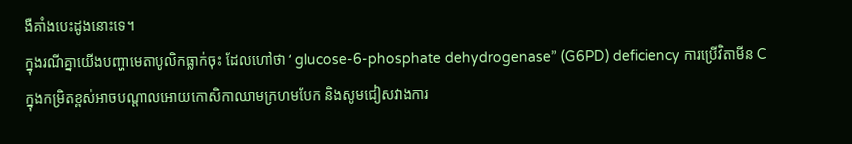ងឺគាំងបេះដូងនោះទេ។
ក្នុងរណីគ្នាយើងបញ្ហាមេតាបូលិកធ្លាក់ចុះ ដែលហៅថា ‘ glucose-6-phosphate dehydrogenase” (G6PD) deficiency ការប្រើវិតាមីន C ក្នុងកម្រិតខ្ពស់អាចបណ្ដាលអោយកោសិកាឈាមក្រហមបែក និងសូមជៀសវាងការ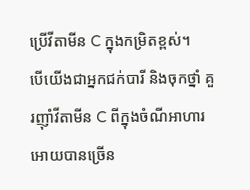ប្រើវីតាមីន C ក្នុងកម្រិតខ្ពស់។
បើយើងជាអ្នកជក់បារី និងចុកថ្នាំ គួរញ៉ាំវីតាមីន C ពីក្នុងចំណីអាហារអោយបានច្រើន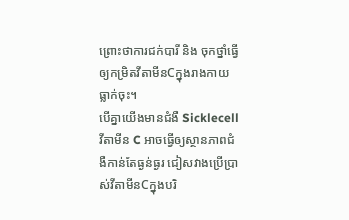ព្រោះថាការជក់បារី និង ចុកថ្នាំធ្វើឲ្យកម្រិតវីតាមីនCក្នុងរាងកាយធ្លាក់ចុះ។
បើគ្នាយើងមានជំងឺ Sicklecell វីតាមីន C អាចធ្វើឲ្យស្ថានភាពជំងឺកាន់តែធ្ងន់ធ្ងរ ជៀសវាងប្រើប្រាស់វីតាមីនCក្នុងបរិ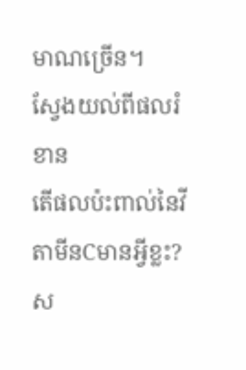មាណច្រើន។
ស្វែងយល់ពីផលរំខាន
តើផលប៉ះពាល់នៃវីតាមីនCមានអ្វីខ្លះ?
ស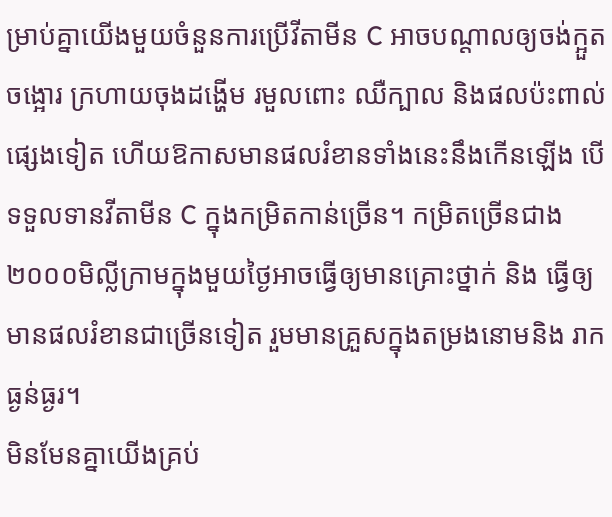ម្រាប់គ្នាយើងមួយចំនួនការប្រើវីតាមីន C អាចបណ្ដាលឲ្យចង់ក្អួតចង្អោរ ក្រហាយចុងដង្ហើម រមួលពោះ ឈឺក្បាល និងផលប៉ះពាល់ផ្សេងទៀត ហើយឱកាសមានផលរំខានទាំងនេះនឹងកើនឡើង បើទទួលទានវីតាមីន C ក្នុងកម្រិតកាន់ច្រើន។ កម្រិតច្រើនជាង២០០០មិល្លីក្រាមក្នុងមួយថ្ងៃអាចធ្វើឲ្យមានគ្រោះថ្នាក់ និង ធ្វើឲ្យមានផលរំខានជាច្រើនទៀត រួមមានគ្រួសក្នុងតម្រងនោមនិង រាកធ្ងន់ធ្ងរ។
មិនមែនគ្នាយើងគ្រប់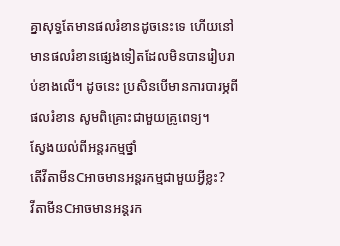គ្នាសុទ្ធតែមានផលរំខានដូចនេះទេ ហើយនៅមានផលរំខានផ្សេងទៀតដែលមិនបានរៀបរាប់ខាងលើ។ ដូចនេះ ប្រសិនបើមានការបារម្ភពីផលរំខាន សូមពិគ្រោះជាមួយគ្រូពេទ្យ។
ស្វែងយល់ពីអន្តរកម្មថ្នាំ
តើវីតាមីនCអាចមានអន្តរកម្មជាមួយអ្វីខ្លះ?
វីតាមីនCអាចមានអន្តរក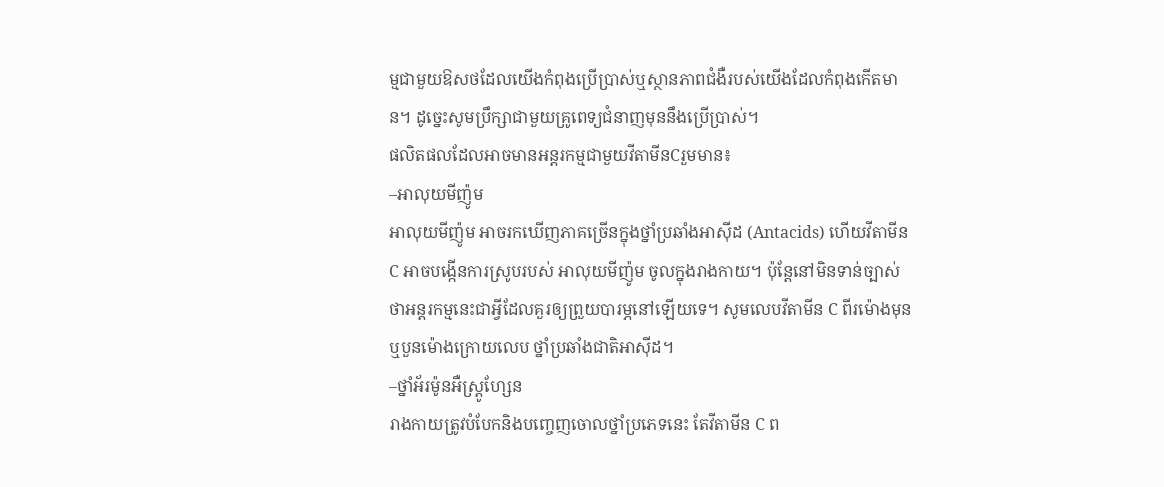ម្មជាមួយឱសថដែលយើងកំពុងប្រើប្រាស់ឬស្ថានភាពជំងឺរបស់យើងដែលកំពុងកើតមាន។ ដូច្នេះសូមប្រឹក្សាជាមួយគ្រូពេទ្យជំនាញមុននឹងប្រើប្រាស់។
ផលិតផលដែលអាចមានអន្តរកម្មជាមួយវីតាមីនCរួមមាន៖
–អាលុយមីញ៉ូម
អាលុយមីញ៉ូម អាចរកឃើញភាគច្រើនក្នុងថ្នាំប្រឆាំងអាស៊ីដ (Antacids) ហើយវីតាមីន C អាចបង្កើនការស្រូបរបស់ អាលុយមីញ៉ូម ចូលក្នុងរាងកាយ។ ប៉ុន្តែនៅមិនទាន់ច្បាស់ថាអន្តរកម្មនេះជាអ្វីដែលគួរឲ្យព្រួយបារម្ភនៅឡើយទេ។ សូមលេបវីតាមីន C ពីរម៉ោងមុន ឬបួនម៉ោងក្រោយលេប ថ្នាំប្រឆាំងជាតិអាស៊ីដ។
–ថ្នាំអ័រម៉ូនអឺស្រ្ដូហ្សែន
រាងកាយត្រូវបំបែកនិងបញ្ចេញចោលថ្នាំប្រភេទនេះ តែវីតាមីន C ព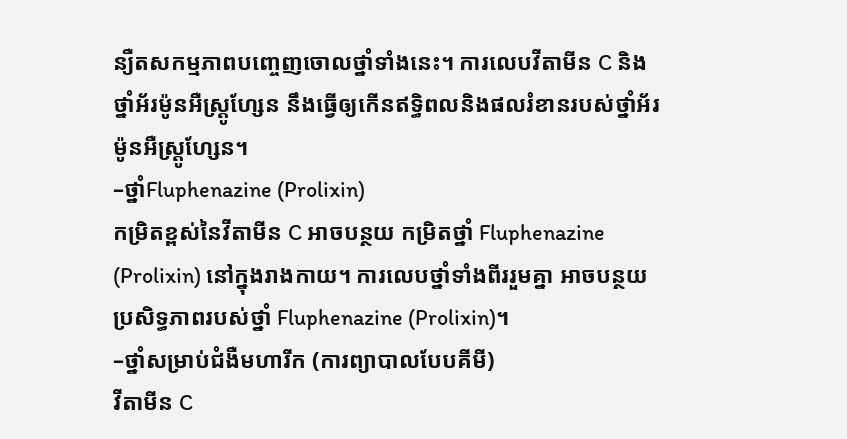ន្យឺតសកម្មភាពបញ្ចេញចោលថ្នាំទាំងនេះ។ ការលេបវីតាមីន C និង ថ្នាំអ័រម៉ូនអឺស្រ្ដូហ្សែន នឹងធ្វើឲ្យកើនឥទ្ធិពលនិងផលរំខានរបស់ថ្នាំអ័រម៉ូនអឺស្រ្ដូហ្សែន។
–ថ្នាំFluphenazine (Prolixin)
កម្រិតខ្ពស់នៃវីតាមីន C អាចបន្ថយ កម្រិតថ្នាំ Fluphenazine (Prolixin) នៅក្នុងរាងកាយ។ ការលេបថ្នាំទាំងពីររួមគ្នា អាចបន្ថយប្រសិទ្ធភាពរបស់ថ្នាំ Fluphenazine (Prolixin)។
–ថ្នាំសម្រាប់ជំងឺមហារីក (ការព្យាបាលបែបគីមី)
វីតាមីន C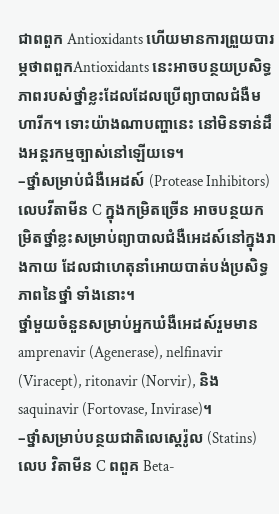ជាពពួក Antioxidants ហើយមានការព្រួយបារម្ភថាពពួកAntioxidants នេះអាចបន្ថយប្រសិទ្ធភាពរបស់ថ្នាំខ្លះដែលដែលប្រើព្យាបាលជំងឺមហារីក។ ទោះយ៉ាងណាបញ្ហានេះ នៅមិនទាន់ដឹងអន្តរកម្មច្បាស់នៅឡើយទេ។
–ថ្នាំសម្រាប់ជំងឺអេដស៍ (Protease Inhibitors)
លេបវីតាមីន C ក្នុងកម្រិតច្រើន អាចបន្ថយកម្រិតថ្នាំខ្លះសម្រាប់ព្យាបាលជំងឺអេដស៍នៅក្នុងរាងកាយ ដែលជាហេតុនាំអោយបាត់បង់ប្រសិទ្ធភាពនៃថ្នាំ ទាំងនោះ។
ថ្នាំមួយចំនួនសម្រាប់អ្នកឃំងឺអេដស៍រួមមាន amprenavir (Agenerase), nelfinavir (Viracept), ritonavir (Norvir), និង saquinavir (Fortovase, Invirase)។
–ថ្នាំសម្រាប់បន្ថយជាតិលេស្ដេរ៉ូល (Statins)
លេប វិតាមីន C ពពួគ Beta-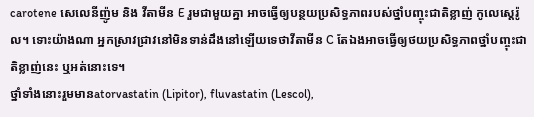carotene សេលេនីញ៉ូម និង វីតាមីន E រួមជាមួយគ្នា អាចធ្វើឲ្យបន្ថយប្រសិទ្ធភាពរបស់ថ្នាំបញ្ចុះជាតិខ្លាញ់ កូលេស្តេរ៉ូល។ ទោះយ៉ាងណា អ្នកស្រាវជ្រាវនៅមិនទាន់ដឹងនៅឡើយទេថាវីតាមីន C តែឯងអាចធ្វើឲ្យថយប្រសិទ្ធភាពថ្នាំបញ្ចុះជាតិខ្លាញ់នេះ ឬអត់នោះទេ។
ថ្នាំទាំងនោះរួមមានatorvastatin (Lipitor), fluvastatin (Lescol),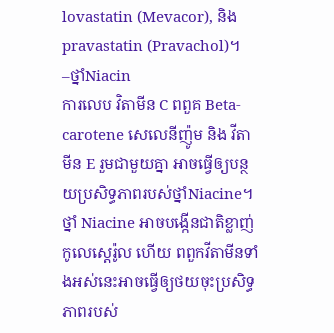lovastatin (Mevacor), និង pravastatin (Pravachol)។
–ថ្នាំNiacin
ការលេប វិតាមីន C ពពួគ Beta-carotene សេលេនីញ៉ូម និង វីតាមីន E រួមជាមួយគ្នា អាចធ្វើឲ្យបន្ថយប្រសិទ្ធភាពរបស់ថ្នាំNiacine។ ថ្នាំ Niacine អាចបង្កើនជាតិខ្លាញ់កូលេស្តេរ៉ូល ហើយ ពពួកវីតាមីនទាំងអស់នេះអាចធ្វើឲ្យថយចុះប្រសិទ្ធភាពរបស់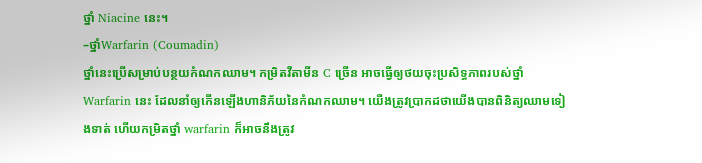ថ្នាំ Niacine នេះ។
–ថ្នាំWarfarin (Coumadin)
ថ្នាំនេះប្រើសម្រាប់បន្ថយកំណកឈាម។ កម្រិតវីតាមីន C ច្រើន អាចធ្វើឲ្យថយចុះប្រសិទ្ធភាពរបស់ថ្នាំ Warfarin នេះ ដែលនាំឲ្យកើនឡើងហានិភ័យនៃកំណកឈាម។ យើងត្រូវប្រាកដថាយើងបានពិនិត្យឈាមទៀងទាត់ ហើយកម្រិតថ្នាំ warfarin ក៏អាចនឹងត្រូវ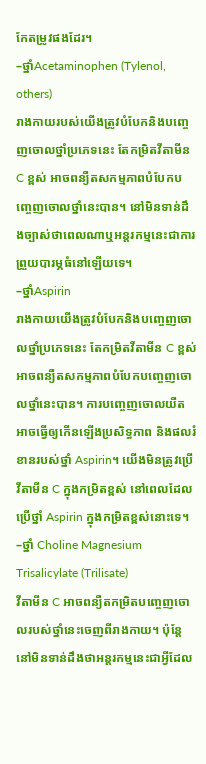កែតម្រូវផងដែរ។
–ថ្នាំAcetaminophen (Tylenol, others)
រាងកាយរបស់យើងត្រូវបំបែកនិងបញ្ចេញចោលថ្នាំប្រភេទនេះ តែកម្រិតវីតាមីន C ខ្ពស់ អាចពន្យឺតសកម្មភាពបំបែកបញ្ចេញចោលថ្នាំនេះបាន។ នៅមិនទាន់ដឹងច្បាស់ថាពេលណាឬអន្តរកម្មនេះជាការព្រួយបារម្ភធំនៅឡើយទេ។
–ថ្នាំAspirin
រាងកាយយើងត្រូវបំបែកនិងបញ្ចេញចោលថ្នាំប្រភេទនេះ តែកម្រិតវីតាមីន C ខ្ពស់ អាចពន្យឺតសកម្មភាពបំបែកបញ្ចេញចោលថ្នាំនេះបាន។ ការបញ្ចេញចោលយឺត អាចធ្វើឲ្យកើនឡើងប្រសិទ្ធភាព និងផលរំខានរបស់ថ្នាំ Aspirin។ យើងមិនត្រូវប្រើវីតាមីន C ក្នុងកម្រិតខ្ពស់ នៅពេលដែលប្រើថ្នាំ Aspirin ក្នុងកម្រិតខ្ពស់នោះទេ។
–ថ្នាំ Choline Magnesium Trisalicylate (Trilisate)
វីតាមីន C អាចពន្យឺតកម្រិតបញ្ចេញចោលរបស់ថ្នាំនេះចេញពីរាងកាយ។ ប៉ុន្តែនៅមិនទាន់ដឹងថាអន្តរកម្មនេះជាអ្វីដែល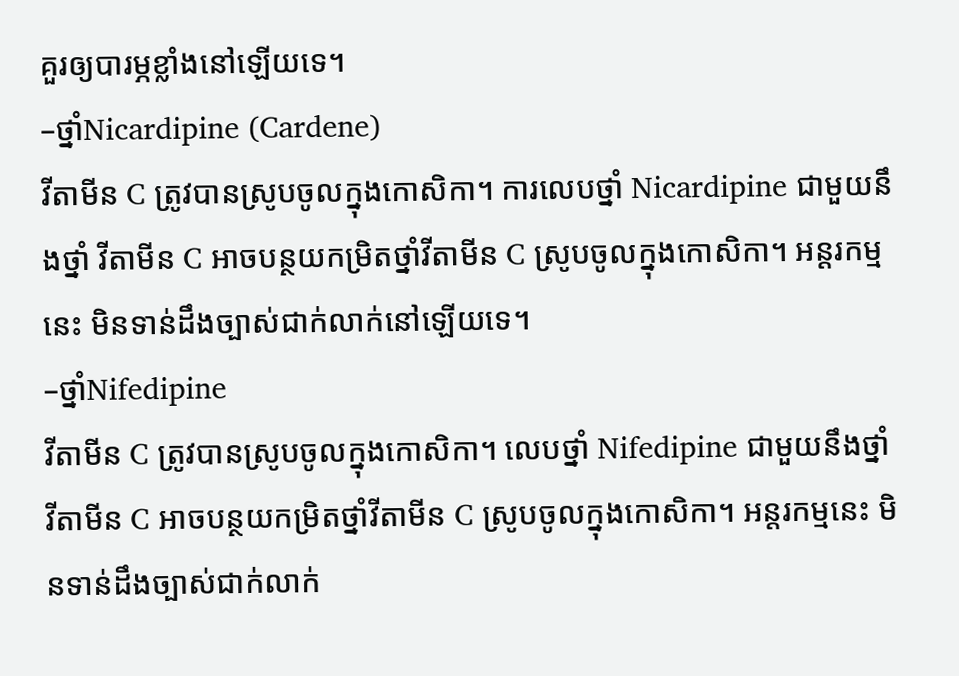គួរឲ្យបារម្ភខ្លាំងនៅឡើយទេ។
–ថ្នាំNicardipine (Cardene)
វីតាមីន C ត្រូវបានស្រូបចូលក្នុងកោសិកា។ ការលេបថ្នាំ Nicardipine ជាមួយនឹងថ្នាំ វីតាមីន C អាចបន្ថយកម្រិតថ្នាំវីតាមីន C ស្រូបចូលក្នុងកោសិកា។ អន្តរកម្មនេះ មិនទាន់ដឹងច្បាស់ជាក់លាក់នៅឡើយទេ។
–ថ្នាំNifedipine
វីតាមីន C ត្រូវបានស្រូបចូលក្នុងកោសិកា។ លេបថ្នាំ Nifedipine ជាមួយនឹងថ្នាំ វីតាមីន C អាចបន្ថយកម្រិតថ្នាំវីតាមីន C ស្រូបចូលក្នុងកោសិកា។ អន្តរកម្មនេះ មិនទាន់ដឹងច្បាស់ជាក់លាក់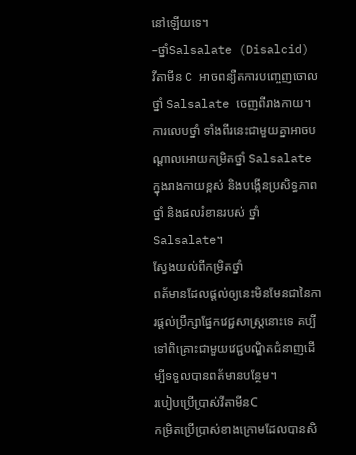នៅឡើយទេ។
–ថ្នាំSalsalate (Disalcid)
វីតាមីន C អាចពន្យឺតការបញ្ចេញចោលថ្នាំ Salsalate ចេញពីរាងកាយ។ ការលេបថ្នាំ ទាំងពីរនេះជាមួយគ្នាអាចបណ្ដាលអោយកម្រិតថ្នាំ Salsalate ក្នុងរាងកាយខ្ពស់ និងបង្កើនប្រសិទ្ធភាពថ្នាំ និងផលរំខានរបស់ ថ្នាំ Salsalate។
ស្វែងយល់ពីកម្រិតថ្នាំ
ពត័មានដែលផ្ដល់ឲ្យនេះមិនមែនជានៃការផ្ដល់ប្រឹក្សាផ្នែកវេជ្ជសាស្រ្ដនោះទេ គប្បីទៅពិគ្រោះជាមួយវេជ្ជបណ្ឌិតជំនាញដើម្បីទទួលបានពត័មានបន្ថែម។
របៀបប្រើប្រាស់វីតាមីនC
កម្រិតប្រើប្រាស់ខាងក្រោមដែលបានសិ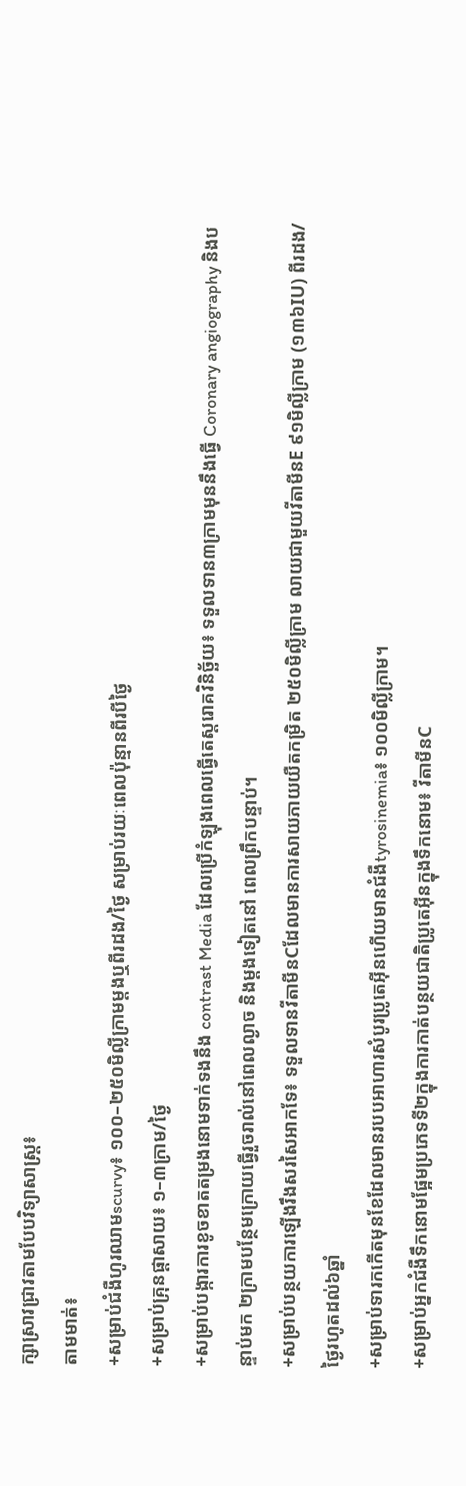ក្សាស្រាវជ្រាវតាមបែបវិទ្យាសាស្ត្រ៖
តាមមាត់៖
+សម្រាប់ជំងឺហូរឈាមscurvy៖ ១០០–២៥០មិល្លីក្រាមម្ដងឬពីរដង/ថ្ងៃ សម្រាប់រយៈពេលប៉ុន្មានពីរបីថ្ងៃ
+សម្រាប់គ្រុនផ្ដាសាយ៖ ១–៣ក្រាម/ថ្ងៃ
+សម្រាប់បង្ការការខូចខាតតម្រងនោមទាក់ទងនឹង contrast Media ដែលប្រើកំឡុងពេលធ្វើតេស្តរោគវិនិច្ឆ័យ៖ ទទួលទាន៣ក្រាមមុននឹងធ្វើ Coronary angiography និងបន្ទាប់មក ២ក្រាមបន្ថែមក្រោយធ្វើរួចរាល់នៅពេលល្ងាច និងម្ដងទៀតនៅ ពេលព្រឹកបន្ទាប់។
+សម្រាប់បន្ថយការឡើងរឹងសរសៃអាកទែ៖ ទទួលទានវីតាមីនCដែលមានការសាយភាយយឺតកម្រិត ២៥០មិល្លីក្រាម លាយជាមួយវីតាមីនE ៩១មិល្លីក្រាម (១៣៦IU) ពីរដង/ថ្ងៃរហូតដល់៦ឆ្នាំ
+សម្រាប់ទារកកើតមុនខែដែលមានរបបអាហារសំបូរប្រូតេអ៊ីនហើយមានជំងឺtyrosinemia៖ ១០០មិល្លីក្រាម។
+សម្រាប់អ្នកជំងឺទឹកនោមផ្អែមប្រភេទទី២ក្នុងការកាត់បន្ថយជាតិប្រូតេអ៊ីនក្នុងទឹកនោម៖ វីតាមីនC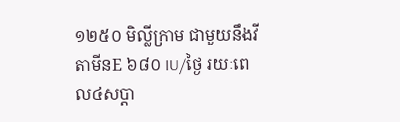១២៥០ មិល្លីក្រាម ជាមួយនឹងវីតាមីនE ៦៨០ IU/ថ្ងៃ រយៈពេល៤សប្ដា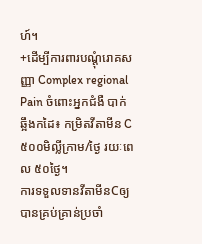ហ៍។
+ដើម្បីការពារបណ្ដុំរោគសញ្ញា Complex regional Pain ចំពោះអ្នកជំងឺ បាក់ឆ្អឹងកដៃ៖ កម្រិតវីតាមីន C ៥០០មិល្លីក្រាម/ថ្ងៃ រយៈពេល ៥០ថ្ងៃ។
ការទទួលទានវីតាមីនCឲ្យបានគ្រប់គ្រាន់ប្រចាំ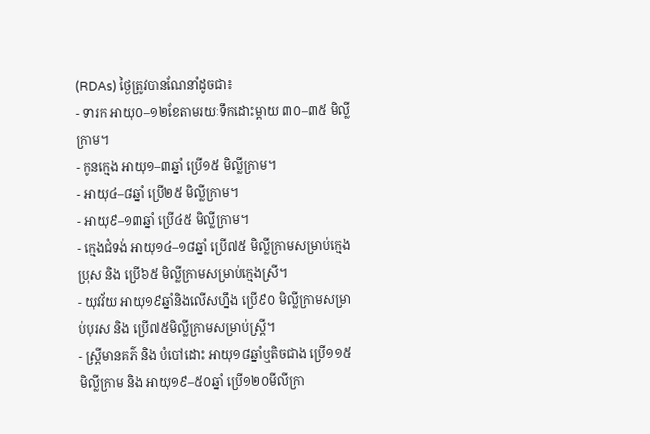(RDAs) ថ្ងៃត្រូវបានណែនាំដូចជា៖
- ទារក អាយុ០–១២ខែតាមរយៈទឹកដោះម្ដាយ ៣០–៣៥ មិល្លីក្រាម។
- កូនក្មេង អាយុ១–៣ឆ្នាំ ប្រើ១៥ មិល្លីក្រាម។
- អាយុ៤–៨ឆ្នាំ ប្រើ២៥ មិល្លីក្រាម។
- អាយុ៩–១៣ឆ្នាំ ប្រើ៤៥ មិល្លីក្រាម។
- ក្មេងជំទង់ អាយុ១៤–១៨ឆ្នាំ ប្រើ៧៥ មិល្លីក្រាមសម្រាប់ក្មេងប្រុស និង ប្រើ៦៥ មិល្លីក្រាមសម្រាប់ក្មេងស្រី។
- យុវវ័យ អាយុ១៩ឆ្នាំនិងលើសហ្នឹង ប្រើ៩០ មិល្លីក្រាមសម្រាប់បុរស និង ប្រើ៧៥មិល្លីក្រាមសម្រាប់ស្រ្ដី។
- ស្រ្ដីមានគភ៌ និង បំបៅដោះ អាយុ១៨ឆ្នាំឬតិចជាង ប្រើ១១៥មិល្លីក្រាម និង អាយុ១៩–៥០ឆ្នាំ ប្រើ១២០មីលីក្រា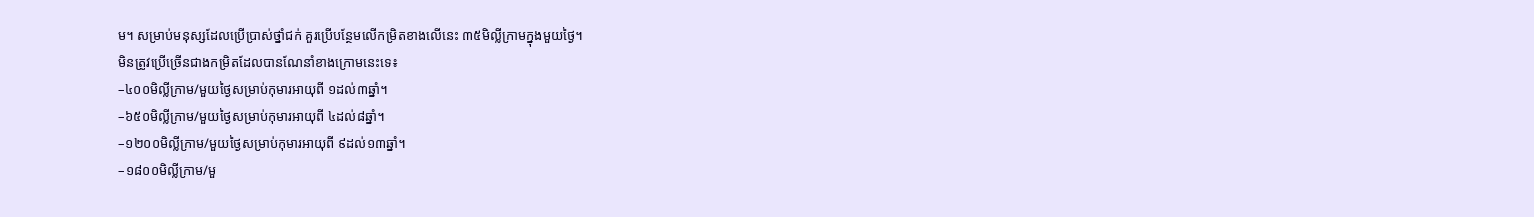ម។ សម្រាប់មនុស្សដែលប្រើប្រាស់ថ្នាំជក់ គួរប្រើបន្ថែមលើកម្រិតខាងលើនេះ ៣៥មិល្លីក្រាមក្នុងមួយថ្ងៃ។
មិនត្រូវប្រើច្រើនជាងកម្រិតដែលបានណែនាំខាងក្រោមនេះទេ៖
–៤០០មិល្លីក្រាម/មួយថ្ងៃសម្រាប់កុមារអាយុពី ១ដល់៣ឆ្នាំ។
–៦៥០មិល្លីក្រាម/មួយថ្ងៃសម្រាប់កុមារអាយុពី ៤ដល់៨ឆ្នាំ។
–១២០០មិល្លីក្រាម/មួយថ្ងៃសម្រាប់កុមារអាយុពី ៩ដល់១៣ឆ្នាំ។
–១៨០០មិល្លីក្រាម/មួ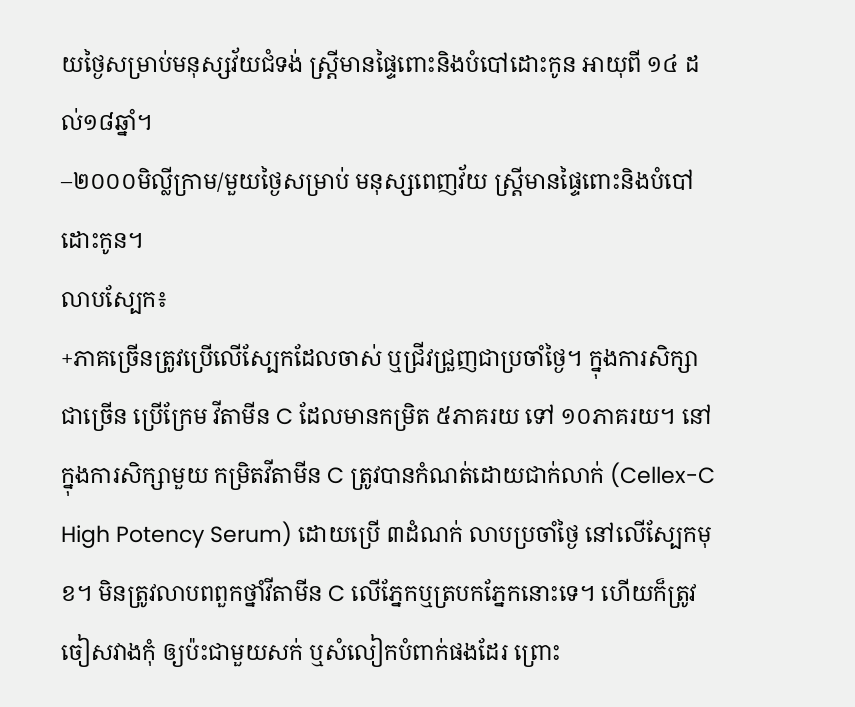យថ្ងៃសម្រាប់មនុស្សវ័យជំទង់ ស្ត្រីមានផ្ទៃពោះនិងបំបៅដោះកូន អាយុពី ១៤ ដល់១៨ឆ្នាំ។
–២០០០មិល្លីក្រាម/មួយថ្ងៃសម្រាប់ មនុស្សពេញវ័យ ស្ត្រីមានផ្ទៃពោះនិងបំបៅដោះកូន។
លាបស្បែក៖
+ភាគច្រើនត្រូវប្រើលើស្បែកដែលចាស់ ឬជ្រីវជ្រួញជាប្រចាំថ្ងៃ។ ក្នុងការសិក្សាជាច្រើន ប្រើក្រែម វីតាមីន C ដែលមានកម្រិត ៥ភាគរយ ទៅ ១០ភាគរយ។ នៅក្នុងការសិក្សាមួយ កម្រិតវីតាមីន C ត្រូវបានកំណត់ដោយជាក់លាក់ (Cellex-C High Potency Serum) ដោយប្រើ ៣ដំណក់ លាបប្រចាំថ្ងៃ នៅលើស្បែកមុខ។ មិនត្រូវលាបពពួកថ្នាំវីតាមីន C លើភ្នែកឬត្របកភ្នែកនោះទេ។ ហើយក៏ត្រូវចៀសវាងកុំ ឲ្យប៉ះជាមួយសក់ ឬសំលៀកបំពាក់ផងដែរ ព្រោះ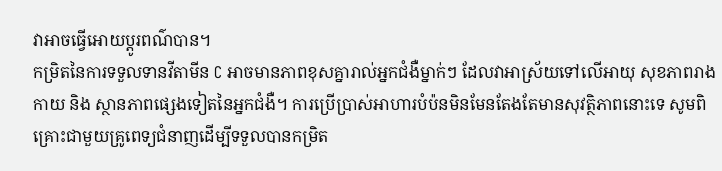វាអាចធ្វើអោយប្ដូរពណ៌បាន។
កម្រិតនៃការទទួលទានវីតាមីន C អាចមានភាពខុសគ្នារាល់អ្នកជំងឺម្នាក់ៗ ដែលវាអាស្រ័យទៅលើអាយុ សុខភាពរាងកាយ និង ស្ថានភាពផ្សេងទៀតនៃអ្នកជំងឺ។ ការប្រើប្រាស់អាហារបំប៉នមិនមែនតែងតែមានសុវត្ថិភាពនោះទេ សូមពិគ្រោះជាមួយគ្រូពេទ្យជំនាញដើម្បីទទួលបានកម្រិត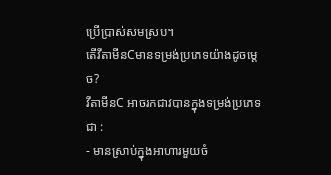ប្រើប្រាស់សមស្រប។
តើវីតាមីនCមានទម្រង់ប្រភេទយ៉ាងដូចម្ដេច?
វីតាមីនC អាចរកជាវបានក្នុងទម្រង់ប្រភេទជា :
- មានស្រាប់ក្នុងអាហារមួយចំ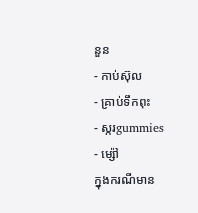នួន
- កាប់ស៊ុល
- គ្រាប់ទឹកពុះ
- ស្ករgummies
- ម្ស៉ៅ
ក្នុងករណីមាន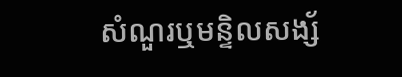សំណួរឬមន្ទិលសង្ស័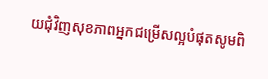យជុំវិញសុខភាពអ្នកជម្រើសល្អបំផុតសូមពិ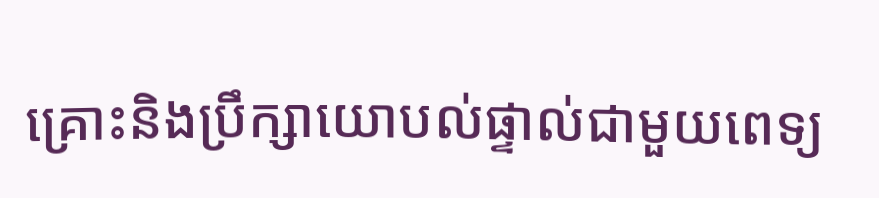គ្រោះនិងប្រឹក្សាយោបល់ផ្ទាល់ជាមួយពេទ្យ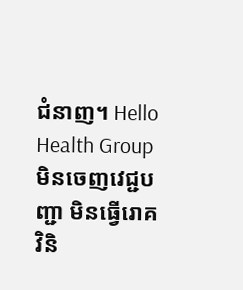ជំនាញ។ Hello Health Group មិនចេញវេជ្ជបញ្ជា មិនធ្វើរោគវិនិ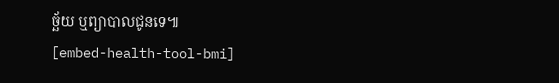ច្ឆ័យ ឬព្យាបាលជូនទេ៕
[embed-health-tool-bmi]